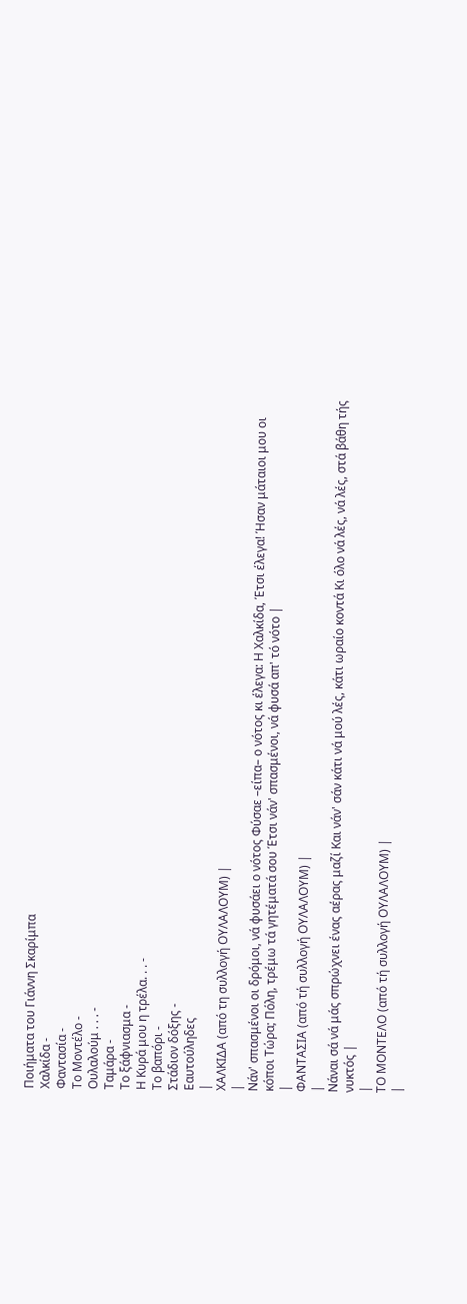Ποιήματα του Γιάννη Σκαρίμπα
Χαλκίδα -
Φαντασία -
Το Μοντέλο -
Ουλαλούμ . . . -
Ταμάρα -
Το ξάφνιασμα -
Η Κυρά μου η τρέλα. . . -
Το βαπόρι -
Στάδιον δόξης -
Εαυτούληδες
|
ΧΑΛΚΙΔΑ (από τη συλλογή ΟΥΛΑΛΟΥΜ) |
|
Νάν' σπασμένοι οι δρόμοι, νά φυσάει ο νότος Φύσαε –είπα– ο νότος κι έλεγα: Η Χαλκίδα, Έτσι έλεγα! Ήσαν μάταιοι μου οι κόποι Τώρα; Πόλη, τρέμω τά γητέματά σου Έτσι νάν' σπασμένοι, νά φυσά απ' τό νότο |
|
ΦΑΝΤΑΣΙΑ (από τή συλλογή ΟΥΛΑΛΟΥΜ) |
|
Νάναι σά νά μάς σπρώχνει ένας αέρας μαζί Και νάν' σάν κάτι νά μού λές, κάτι ωραίο κοντά Κι όλο νά λές, νά λές, στά βάθη τής νυκτός |
|
ΤΟ ΜΟΝΤΕΛΟ (από τή συλλογή ΟΥΛΑΛΟΥΜ) |
|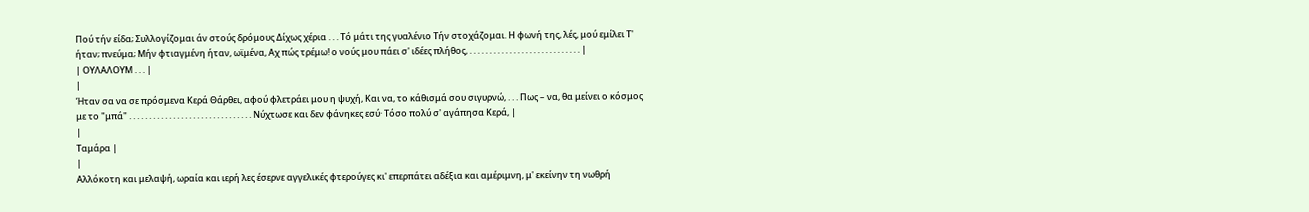Πού τήν είδα; Συλλογίζομαι άν στούς δρόμους Δίχως χέρια . . . Τό μάτι της γυαλένιο Τήν στοχάζομαι. Η φωνή της, λές, μού εμίλει Τ' ήταν; πνεύμα; Μήν φτιαγμένη ήταν, ωϊμένα, Αχ πώς τρέμω! ο νούς μου πάει σ' ιδέες πλήθος, . . . . . . . . . . . . . . . . . . . . . . . . . . . . |
| ΟΥΛΑΛΟΥΜ . . . |
|
Ήταν σα να σε πρόσμενα Κερά Θάρθει, αφού φλετράει μου η ψυχή, Και να, το κάθισμά σου σιγυρνώ, . . . Πως – να, θα μείνει ο κόσμος με το "μπά" . . . . . . . . . . . . . . . . . . . . . . . . . . . . . . . Νύχτωσε και δεν φάνηκες εσύ· Τόσο πολύ σ' αγάπησα Κερά, |
|
Ταμάρα |
|
Αλλόκοτη και μελαψή, ωραία και ιερή λες έσερνε αγγελικές φτερούγες κι' επερπάτει αδέξια και αμέριμνη, μ' εκείνην τη νωθρή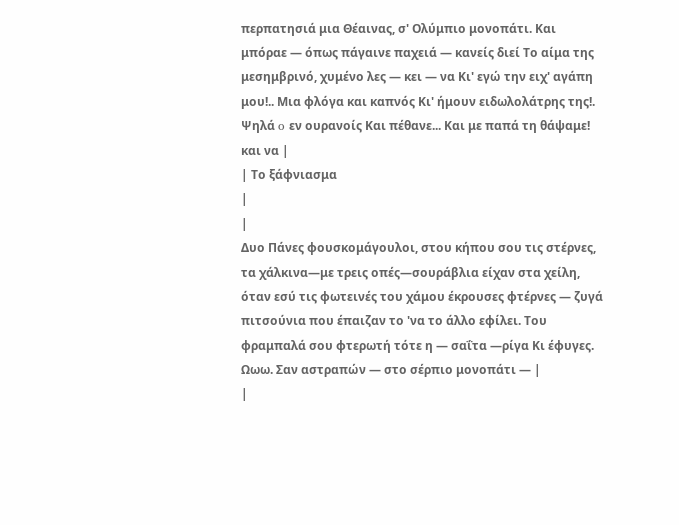περπατησιά μια Θέαινας, σ' Ολύμπιο μονοπάτι. Και μπόραε — όπως πάγαινε παχειά — κανείς διεί Το αίμα της μεσημβρινό, χυμένο λες — κει — να Κι' εγώ την ειχ' αγάπη μου!.. Μια φλόγα και καπνός Κι' ήμουν ειδωλολάτρης της!. Ψηλά o εν ουρανοίς Και πέθανε... Και με παπά τη θάψαμε! και να |
| Το ξάφνιασμα
|
|
Δυο Πάνες φουσκομάγουλοι, στου κήπου σου τις στέρνες, τα χάλκινα—με τρεις οπές—σουράβλια είχαν στα χείλη, όταν εσύ τις φωτεινές του χάμου έκρουσες φτέρνες — ζυγά πιτσούνια που έπαιζαν το 'να το άλλο εφίλει. Του φραμπαλά σου φτερωτή τότε η — σαΐτα —ρίγα Kι έφυγες. Ωωω. Σαν αστραπών — στο σέρπιο μονοπάτι — |
|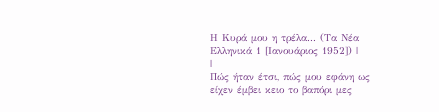Η Κυρά μου η τρέλα... (Τα Νέα Ελληνικά 1 [Ιανουάριος 1952]) |
|
Πώς ήταν έτσι, πώς μου εφάνη ως είχεν έμβει κειο το βαπόρι μες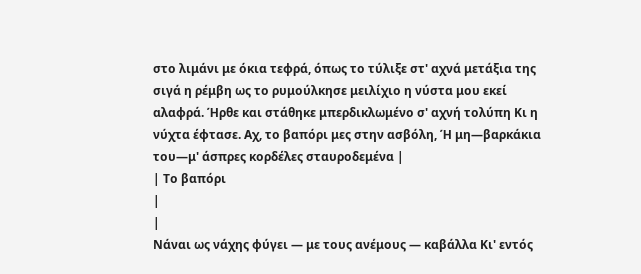στο λιμάνι με όκια τεφρά, όπως το τύλιξε στ' αχνά μετάξια της σιγά η ρέμβη ως το ρυμούλκησε μειλίχιο η νύστα μου εκεί αλαφρά. Ήρθε και στάθηκε μπερδικλωμένο σ' αχνή τολύπη Κι η νύχτα έφτασε. Αχ, το βαπόρι μες στην ασβόλη, Ή μη—βαρκάκια του—μ' άσπρες κορδέλες σταυροδεμένα |
| Το βαπόρι
|
|
Νάναι ως νάχης φύγει — με τους ανέμους — καβάλλα Κι' εντός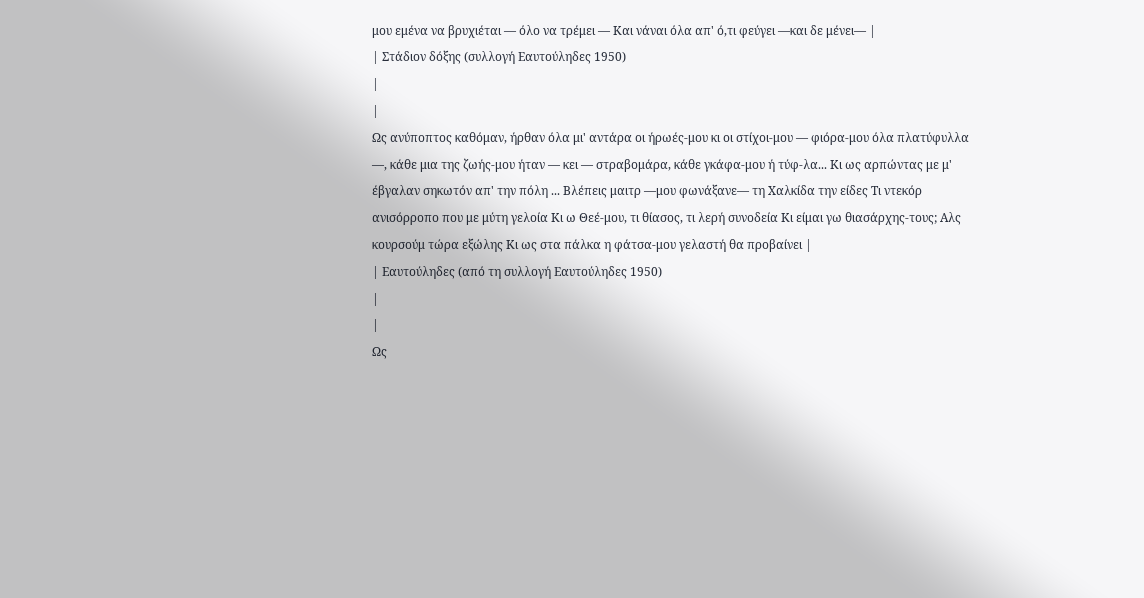μου εμένα να βρυχιέται — όλο να τρέμει — Και νάναι όλα απ' ό,τι φεύγει —και δε μένει— |
| Στάδιον δόξης (συλλογή Εαυτούληδες 1950)
|
|
Ως ανύποπτος καθόμαν, ήρθαν όλα μι' αντάρα οι ήρωές-μου κι οι στίχοι-μου — φιόρα-μου όλα πλατύφυλλα —, κάθε μια της ζωής-μου ήταν — κει — στραβομάρα, κάθε γκάφα-μου ή τύφ-λα... Κι ως αρπώντας με μ' έβγαλαν σηκωτόν απ' την πόλη ... Βλέπεις μαιτρ —μου φωνάξανε— τη Χαλκίδα την είδες Τι ντεκόρ ανισόρροπο που με μύτη γελοία Κι ω Θεέ-μου, τι θίασος, τι λερή συνοδεία Κι είμαι γω θιασάρχης-τους; Αλς κουρσούμ τώρα εξώλης Κι ως στα πάλκα η φάτσα-μου γελαστή θα προβαίνει |
| Εαυτούληδες (από τη συλλογή Εαυτούληδες 1950)
|
|
Ως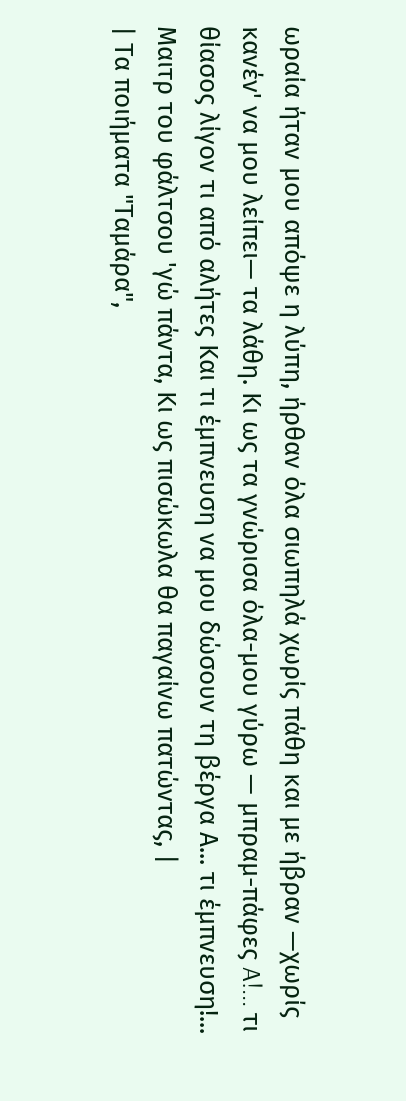ωραία ήταν μου απόψε η λύπη, ήρθαν όλα σιωπηλά χωρίς πάθη και με ήβραν —χωρίς κανέν' να μου λείπει— τα λάθη. Κι ως τα γνώρισα όλα-μου γύρω — μπραμ-πάφες A!... τι θίασος λίγον τι από αλήτες Και τι έμπνευση να μου δώσουν τη βέργα Α... τι έμπνευση!... Μαιτρ του φάλτσου 'γώ πάντα, Kι ως πισώκωλα θα παγαίνω πατώντας, |
| Τα ποιήματα "Ταμάρα",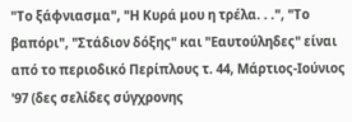"Το ξάφνιασμα", "Η Κυρά μου η τρέλα. . .", "Το βαπόρι", "Στάδιον δόξης" και "Εαυτούληδες" είναι από το περιοδικό Περίπλους τ. 44, Μάρτιος-Ιούνιος '97 (δες σελίδες σύγχρονης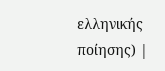ελληνικής ποίησης) |